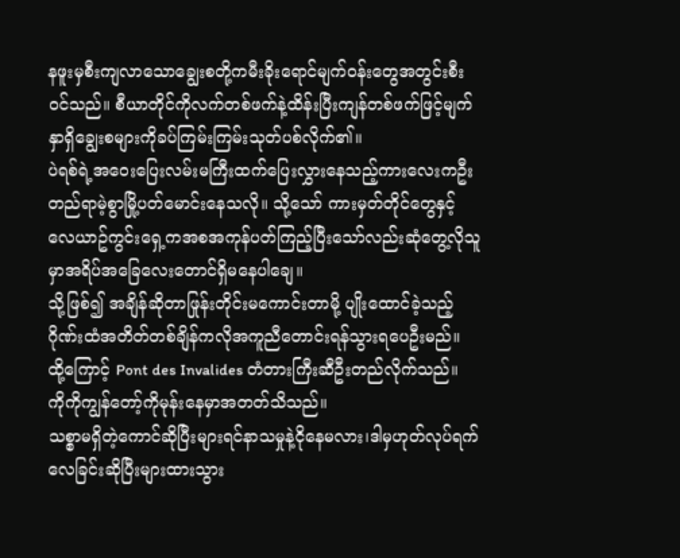နဖူးမှစီးကျလာသောချွေးစတို့ကမီးခိုးရောင်မျက်ဝန်းတွေအတွင်းစီးဝင်သည်။ စီယာတိုင်ကိုလက်တစ်ဖက်နဲ့ထိန်းပြီးကျန်တစ်ဖက်ဖြင့်မျက်နှာရှိချွေးစများကိုခပ်ကြမ်းကြမ်းသုတ်ပစ်လိုက်၏။
ပဲရစ်ရဲ့အဝေးပြေးလမ်းမကြီးထက်ပြေးလွှားနေသည့်ကားလေးကဦးတည်ရာမဲ့စွာမြို့ပတ်မောင်းနေသလို။ သို့သော် ကားမှတ်တိုင်တွေနှင့် လေယာဥ်ကွင်းရှေ့ကအစအကုန်ပတ်ကြည့်ပြီးသော်လည်းဆုံတွေ့လိုသူမှာအရိပ်အခြေလေးတောင်ရှိမနေပါချေ။
သို့ဖြစ်၍ အချိန်ဆိုတာဖြုန်းတိုင်းမကောင်းတာမို့ ပျိုးထောင်ခဲ့သည့် ဂိုဏ်းထံအတိတ်တစ်ချိန်ကလိုအကူညီတောင်းရန်သွားရပေဦးမည်။
ထို့ကြောင့် Pont des Invalides တံတားကြီးဆီဦးတည်လိုက်သည်။ ကိုကိုကျွန်တော့်ကိုမုန်းနေမှာအတတ်သိသည်။
သစ္စာမရှိတဲ့ကောင်ဆိုပြီးများရင်နာသမှုနဲ့ငိုနေမလား၊ဒါမှဟုတ်လုပ်ရက်လေခြင်းဆိုပြီးများထားသွား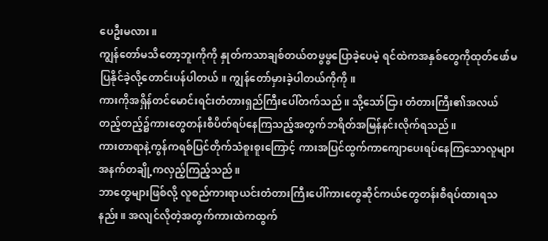ပေဦးမလား။
ကျွန်တော်မသိတော့ဘူးကိုကို နှုတ်ကသာချစ်တယ်တဖွဖွပြောခဲ့ပေမဲ့ ရင်ထဲကအနှစ်တွေကိုထုတ်ဖော်မပြနိုင်ခဲ့လို့တောင်းပန်ပါတယ်။ ကျွန်တော်မှားခဲ့ပါတယ်ကိုကို။
ကားကိုအရှိန်တင်မောင်းရင်းတံတားရှည်ကြီးပေါ်တက်သည်။ သို့သော်ငြား တံတားကြီး၏အလယ်တည့်တည့်၌ကားတွေတန်းစီပိတ်ရပ်နေကြသည့်အတွက်ဘရိတ်အမြန်နင်းလိုက်ရသည်။
ကားတာရာနဲ့ကွန်ကရစ်ပြင်တိုက်သံစူးစူးကြောင့် ကားအပြင်ထွက်ကာကျောပေးရပ်နေကြသောလူများအနက်တချို့ကလှည့်ကြည့်သည်။
ဘာတွေများဖြစ်လို့ လူစည်ကားရာယင်းတံတားကြီးပေါ်ကားတွေဆိုင်ကယ်တွေတန်းစီရပ်ထားရသနည်း။ အလျင်လိုတဲ့အတွက်ကားထဲကထွက်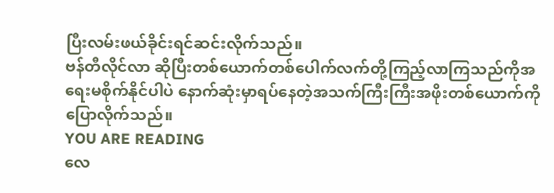ပြီးလမ်းဖယ်ခိုင်းရင်ဆင်းလိုက်သည်။
ဗန်တီလိုင်လာ ဆိုပြီးတစ်ယောက်တစ်ပေါက်လက်တို့ကြည့်လာကြသည်ကိုအရေးမစိုက်နိုင်ပါပဲ နောက်ဆုံးမှာရပ်နေတဲ့အသက်ကြီးကြီးအဖိုးတစ်ယောက်ကိုပြောလိုက်သည်။
YOU ARE READING
လေ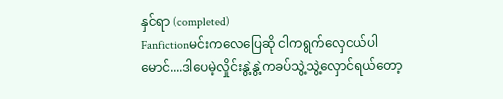နှင်ရာ (completed)
Fanfictionမင်းကလေပြေဆို ငါကရွက်လှေငယ်ပါမောင်....ဒါပေမဲ့လှိုင်းနွဲ့နွဲ့ကခပ်သွဲ့သွဲ့လှောင်ရယ်တော့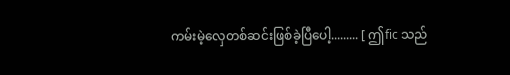ကမ်းမဲ့လှေတစ်ဆင်းဖြစ်ခဲ့ပြီပေါ့......... [ ဤfic သည်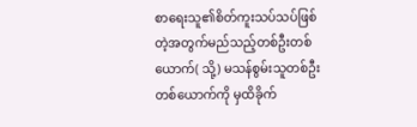စာရေးသူ၏စိတ်ကူးသပ်သပ်ဖြစ်တဲ့အတွက်မည်သည့်တစ်ဦးတစ်ယောက်( သို့) မသန်စွမ်းသူတစ်ဦးတစ်ယောက်ကို မှထိခိုက်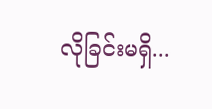လိုခြင်းမရှိ...